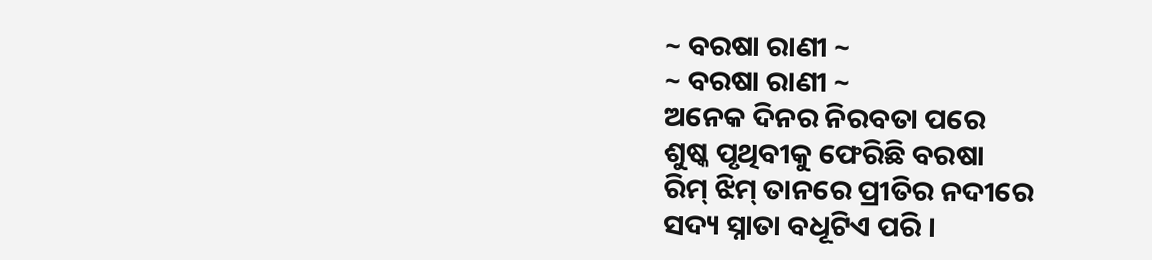~ ବରଷା ରାଣୀ ~
~ ବରଷା ରାଣୀ ~
ଅନେକ ଦିନର ନିରବତା ପରେ
ଶୁଷ୍କ ପୃଥିବୀକୁ ଫେରିଛି ବରଷା
ରିମ୍ ଝିମ୍ ତାନରେ ପ୍ରୀତିର ନଦୀରେ
ସଦ୍ୟ ସ୍ନାତା ବଧୂଟିଏ ପରି ।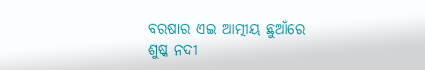ବରଷାର ଏଇ ଆତ୍ମୀୟ ଛୁଆଁରେ
ଶୁଷ୍କ ନଦୀ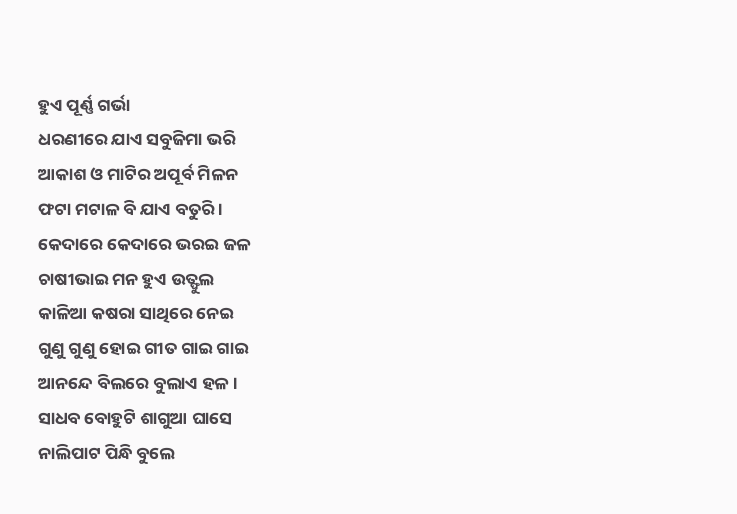ହୁଏ ପୂର୍ଣ୍ଣ ଗର୍ଭା
ଧରଣୀରେ ଯାଏ ସବୁଜିମା ଭରି
ଆକାଶ ଓ ମାଟିର ଅପୂର୍ବ ମିଳନ
ଫଟା ମଟାଳ ବି ଯାଏ ବତୁରି ।
କେଦାରେ କେଦାରେ ଭରଇ ଜଳ
ଚାଷୀଭାଇ ମନ ହୁଏ ଉତ୍ଫୁଲ
କାଳିଆ କଷରା ସାଥିରେ ନେଇ
ଗୁଣୁ ଗୁଣୁ ହୋଇ ଗୀତ ଗାଇ ଗାଇ
ଆନନ୍ଦେ ବିଲରେ ବୁଲାଏ ହଳ ।
ସାଧବ ବୋହୁଟି ଶାଗୁଆ ଘାସେ
ନାଲିପାଟ ପିନ୍ଧି ବୁଲେ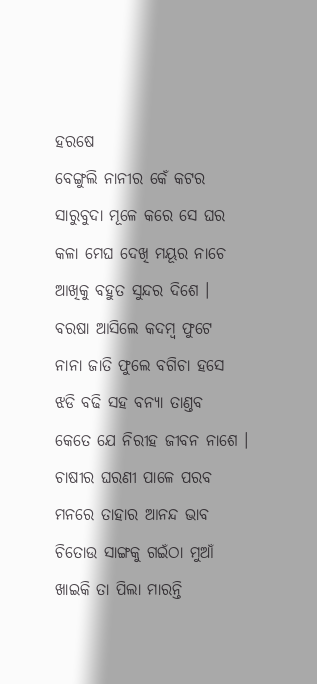ହରଷେ
ବେଙ୍ଗୁଲି ନାନୀର କେଁ କଟର
ସାରୁବୁଦା ମୂଳେ କରେ ସେ ଘର
କଳା ମେଘ ଦେଖି ମୟୂର ନାଚେ
ଆଖିକୁ ବହୁତ ସୁନ୍ଦର ଦିଶେ ।
ବରଷା ଆସିଲେ କଦମ୍ବ ଫୁଟେ
ନାନା ଜାତି ଫୁଲେ ବଗିଚା ହସେ
ଝଡି ବଢି ସହ ବନ୍ୟା ତାଣ୍ତବ
କେତେ ଯେ ନିରୀହ ଜୀବନ ନାଶେ ।
ଚାଷୀର ଘରଣୀ ପାଳେ ପରବ
ମନରେ ତାହାର ଆନନ୍ଦ ଭାବ
ଚିତୋଉ ସାଙ୍ଗକୁ ଗଇଁଠା ମୁଆଁ
ଖାଇକି ତା ପିଲା ମାରନ୍ତି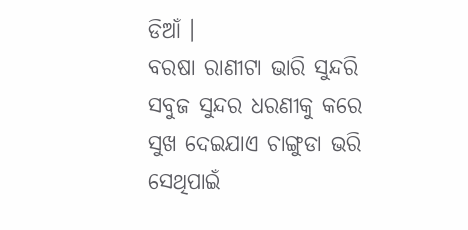ଡିଆଁ ।
ବରଷା ରାଣୀଟା ଭାରି ସୁନ୍ଦରି
ସବୁଜ ସୁନ୍ଦର ଧରଣୀକୁ କରେ
ସୁଖ ଦେଇଯାଏ ଚାଙ୍ଗୁଡା ଭରି
ସେଥିପାଇଁ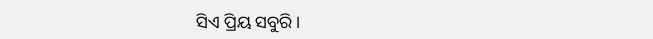ସିଏ ପ୍ରିୟ ସବୁରି ।